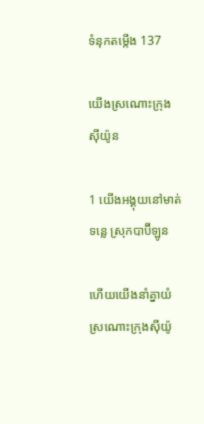ទំនុក‌តម្កើង 137

យើងស្រណោះក្រុងស៊ីយ៉ូន

1 យើងអង្គុយនៅមាត់ទន្លេ ស្រុកបាប៊ី‌ឡូន

ហើយយើងនាំគ្នាយំស្រណោះក្រុងស៊ីយ៉ូ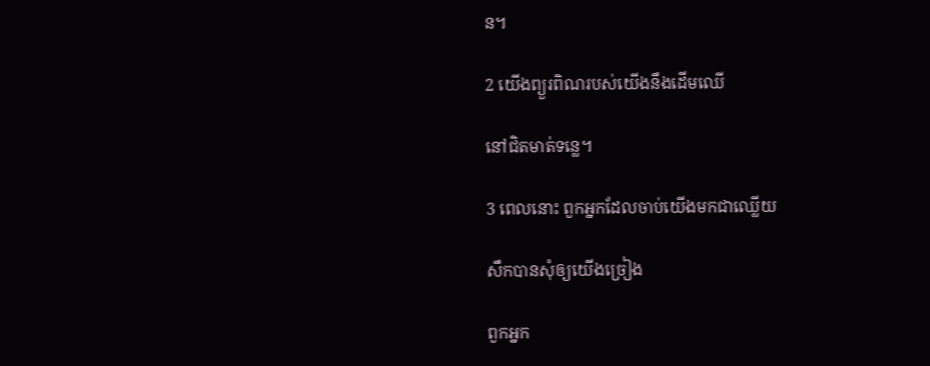ន។

2 យើងព្យួរពិណរបស់យើងនឹងដើមឈើ

នៅជិតមាត់ទន្លេ។

3 ពេលនោះ ពួកអ្នកដែលចាប់យើងមកជាឈ្លើយ

សឹកបានសុំឲ្យយើងច្រៀង

ពួកអ្នក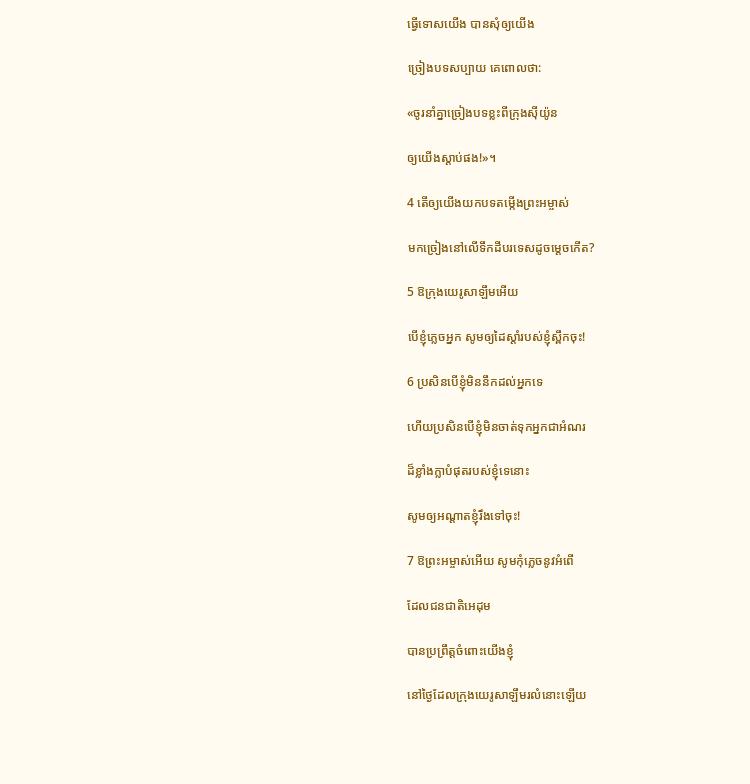ធ្វើទោសយើង បានសុំឲ្យយើង

ច្រៀងបទសប្បាយ គេពោលថា:

«ចូរនាំគ្នាច្រៀងបទខ្លះពីក្រុងស៊ីយ៉ូន

ឲ្យយើងស្ដាប់ផង!»។

4 តើឲ្យយើងយកបទតម្កើងព្រះ‌អម្ចាស់

មកច្រៀងនៅលើទឹកដីបរទេសដូចម្ដេចកើត?

5 ឱក្រុងយេរូ‌សាឡឹមអើយ

បើខ្ញុំភ្លេចអ្នក សូមឲ្យដៃស្ដាំរបស់ខ្ញុំស្ពឹកចុះ!

6 ប្រសិនបើខ្ញុំមិននឹកដល់អ្នកទេ

ហើយប្រសិនបើខ្ញុំមិនចាត់ទុកអ្នកជាអំណរ

ដ៏ខ្លាំងក្លាបំផុតរបស់ខ្ញុំទេនោះ

សូមឲ្យអណ្ដាតខ្ញុំរឹងទៅចុះ!

7 ឱព្រះ‌អម្ចាស់អើយ សូមកុំភ្លេចនូវអំពើ

ដែលជន‌ជាតិអេដុម

បានប្រព្រឹត្តចំពោះយើងខ្ញុំ

នៅថ្ងៃដែលក្រុងយេរូ‌សាឡឹមរលំនោះឡើយ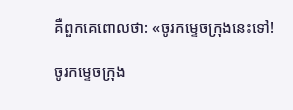គឺពួកគេពោលថា: «ចូរកម្ទេចក្រុងនេះទៅ!

ចូរកម្ទេចក្រុង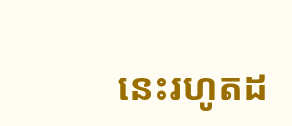នេះរហូតដ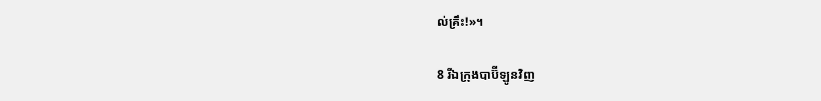ល់គ្រឹះ!»។

8 រីឯក្រុងបាប៊ី‌ឡូនវិញ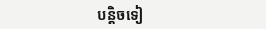បន្តិចទៀ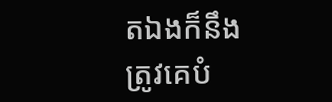តឯងក៏នឹងត្រូវគេបំ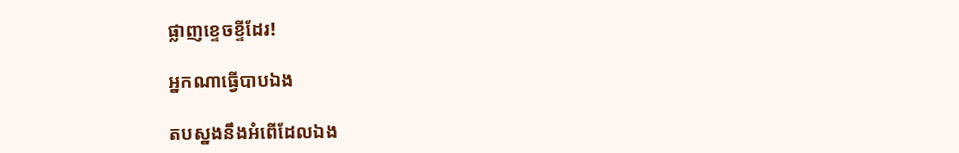ផ្លាញខ្ទេច‌ខ្ទីដែរ!

អ្នកណាធ្វើបាបឯង

តបស្នងនឹងអំពើដែលឯង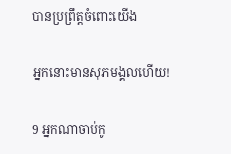បានប្រព្រឹត្តចំពោះយើង

អ្នកនោះមានសុភមង្គលហើយ!

9 អ្នកណាចាប់កូ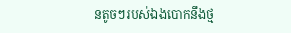នតូចៗរបស់ឯងបោកនឹងថ្ម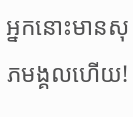អ្នកនោះមានសុភមង្គលហើយ!